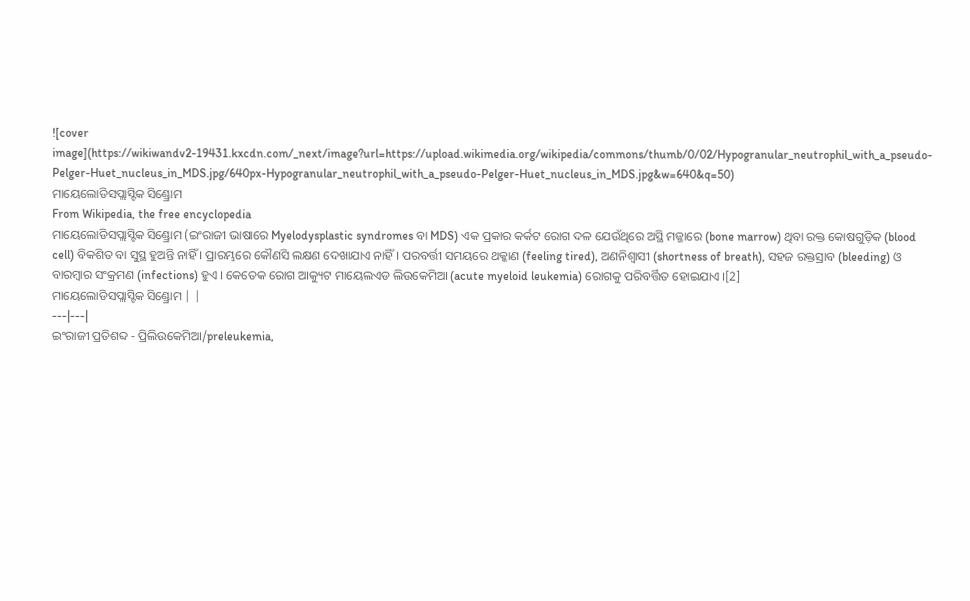![cover image](https://wikiwandv2-19431.kxcdn.com/_next/image?url=https://upload.wikimedia.org/wikipedia/commons/thumb/0/02/Hypogranular_neutrophil_with_a_pseudo-Pelger-Huet_nucleus_in_MDS.jpg/640px-Hypogranular_neutrophil_with_a_pseudo-Pelger-Huet_nucleus_in_MDS.jpg&w=640&q=50)
ମାୟେଲୋଡିସପ୍ଲାସ୍ଟିକ ସିଣ୍ଡ୍ରୋମ
From Wikipedia, the free encyclopedia
ମାୟେଲୋଡିସପ୍ଲାସ୍ଟିକ ସିଣ୍ଡ୍ରୋମ (ଇଂରାଜୀ ଭାଷାରେ Myelodysplastic syndromes ବା MDS) ଏକ ପ୍ରକାର କର୍କଟ ରୋଗ ଦଳ ଯେଉଁଥିରେ ଅସ୍ଥି ମଜ୍ଜାରେ (bone marrow) ଥିବା ରକ୍ତ କୋଷଗୁଡ଼ିକ (blood cell) ବିକଶିତ ବା ସୁସ୍ଥ ହୁଅନ୍ତି ନାହିଁ । ପ୍ରାରମ୍ଭରେ କୌଣସି ଲକ୍ଷଣ ଦେଖାଯାଏ ନାହିଁ । ପରବର୍ତ୍ତୀ ସମୟରେ ଥକ୍କାଣ (feeling tired), ଅଣନିଶ୍ୱାସୀ (shortness of breath), ସହଜ ରକ୍ତସ୍ରାବ (bleeding) ଓ ବାରମ୍ବାର ସଂକ୍ରମଣ (infections) ହୁଏ । କେତେକ ରୋଗ ଆକ୍ୟୁଟ ମାୟେଲଏଡ ଲିଉକେମିଆ (acute myeloid leukemia) ରୋଗକୁ ପରିବର୍ତ୍ତିତ ହୋଇଯାଏ ।[2]
ମାୟେଲୋଡିସପ୍ଲାସ୍ଟିକ ସିଣ୍ଡ୍ରୋମ | |
---|---|
ଇଂରାଜୀ ପ୍ରତିଶବ୍ଦ - ପ୍ରିଲିଉକେମିଆ/preleukemia,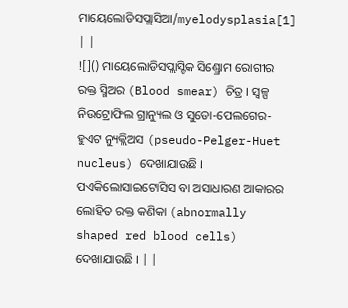ମାୟେଲୋଡିସପ୍ଲାସିଆ/myelodysplasia[1] | |
![]() ମାୟେଲୋଡିସପ୍ଲାସ୍ଟିକ ସିଣ୍ଡ୍ରୋମ ରୋଗୀର ରକ୍ତ ସ୍ମିଅର (Blood smear) ଚିତ୍ର । ସ୍ୱଳ୍ପ ନିଉଟ୍ରୋଫିଲ ଗ୍ରାନ୍ୟୁଲ ଓ ସୁଡୋ-ପେଲଗେର-ହୁଏଟ ନ୍ୟୁକ୍ଲିଅସ (pseudo-Pelger-Huet nucleus) ଦେଖାଯାଉଛି । ପଏକିଲୋସାଇଟୋସିସ ବା ଅସାଧାରଣ ଆକାରର ଲୋହିତ ରକ୍ତ କଣିକା (abnormally shaped red blood cells) ଦେଖାଯାଉଛି । | |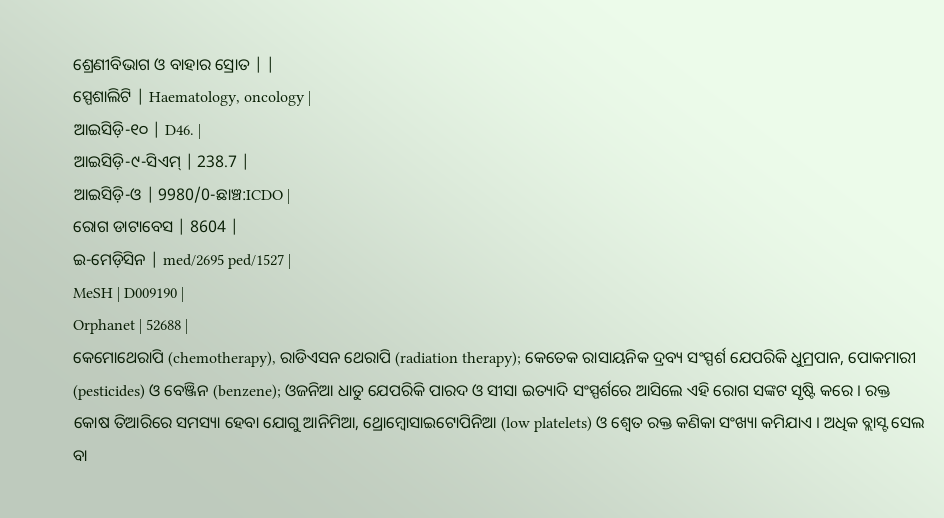ଶ୍ରେଣୀବିଭାଗ ଓ ବାହାର ସ୍ରୋତ | |
ସ୍ପେଶାଲିଟି | Haematology, oncology |
ଆଇସିଡ଼ି-୧୦ | D46. |
ଆଇସିଡ଼ି-୯-ସିଏମ୍ | 238.7 |
ଆଇସିଡ଼ି-ଓ | 9980/0-ଛାଞ୍ଚ:ICDO |
ରୋଗ ଡାଟାବେସ | 8604 |
ଇ-ମେଡ଼ିସିନ | med/2695 ped/1527 |
MeSH | D009190 |
Orphanet | 52688 |
କେମୋଥେରାପି (chemotherapy), ରାଡିଏସନ ଥେରାପି (radiation therapy); କେତେକ ରାସାୟନିକ ଦ୍ରବ୍ୟ ସଂସ୍ପର୍ଶ ଯେପରିକି ଧୁମ୍ରପାନ, ପୋକମାରୀ (pesticides) ଓ ବେଞ୍ଜିନ (benzene); ଓଜନିଆ ଧାତୁ ଯେପରିକି ପାରଦ ଓ ସୀସା ଇତ୍ୟାଦି ସଂସ୍ପର୍ଶରେ ଆସିଲେ ଏହି ରୋଗ ସଙ୍କଟ ସୃଷ୍ଟି କରେ । ରକ୍ତ କୋଷ ତିଆରିରେ ସମସ୍ୟା ହେବା ଯୋଗୁ ଆନିମିଆ, ଥ୍ରୋମ୍ବୋସାଇଟୋପିନିଆ (low platelets) ଓ ଶ୍ୱେତ ରକ୍ତ କଣିକା ସଂଖ୍ୟା କମିଯାଏ । ଅଧିକ ବ୍ଲାସ୍ଟ ସେଲ ବା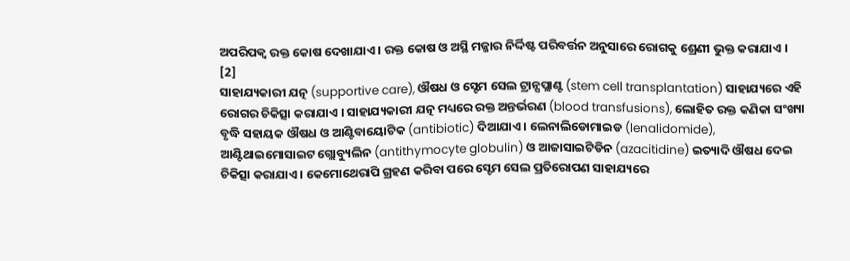ଅପରିପକ୍ୱ ରକ୍ତ କୋଷ ଦେଖାଯାଏ । ରକ୍ତ କୋଷ ଓ ଅସ୍ଥି ମଜ୍ଜାର ନିର୍ଦ୍ଦିଷ୍ଟ ପରିବର୍ତ୍ତନ ଅନୁସାରେ ରୋଗକୁ ଶ୍ରେଣୀ ଭୁକ୍ତ କରାଯାଏ । [2]
ସାହାଯ୍ୟକାରୀ ଯତ୍ନ (supportive care), ଔଷଧ ଓ ସ୍ଟେମ ସେଲ ଟ୍ରାନ୍ସପ୍ଲାଣ୍ଟ (stem cell transplantation) ସାହାଯ୍ୟରେ ଏହି ରୋଗର ଚିକିତ୍ସା କରାଯାଏ । ସାହାଯ୍ୟକାରୀ ଯତ୍ନ ମଧ୍ୟରେ ରକ୍ତ ଅନ୍ତର୍ଭରଣ (blood transfusions), ଲୋହିତ ରକ୍ତ କଣିକା ସଂଖ୍ୟା ବୃଦ୍ଧି ସହାୟକ ଔଷଧ ଓ ଆଣ୍ଟିବାୟୋଟିକ (antibiotic) ଦିଆଯାଏ । ଲେନାଲିଡୋମାଇଡ (lenalidomide), ଆଣ୍ଟିଥାଇମୋସାଇଟ ଗ୍ଲୋବ୍ୟୁଲିନ (antithymocyte globulin) ଓ ଆଜାସାଇଟିଡିନ (azacitidine) ଇତ୍ୟାଦି ଔଷଧ ଦେଇ ଚିକିତ୍ସା କରାଯାଏ । କେମୋଥେରାପି ଗ୍ରହଣ କରିବା ପରେ ସ୍ଟେମ ସେଲ ପ୍ରତିରୋପଣ ସାହାଯ୍ୟରେ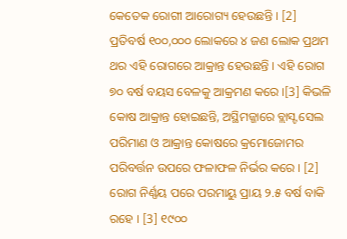କେତେକ ରୋଗୀ ଆରୋଗ୍ୟ ହେଉଛନ୍ତି । [2]
ପ୍ରତିବର୍ଷ ୧୦୦,୦୦୦ ଲୋକରେ ୪ ଜଣ ଲୋକ ପ୍ରଥମ ଥର ଏହି ରୋଗରେ ଆକ୍ରାନ୍ତ ହେଉଛନ୍ତି । ଏହି ରୋଗ ୭୦ ବର୍ଷ ବୟସ ବେଳକୁ ଆକ୍ରମଣ କରେ ।[3] କିଭଳି କୋଷ ଆକ୍ରାନ୍ତ ହୋଇଛନ୍ତି, ଅସ୍ଥିମଜ୍ଜାରେ ବ୍ଲାସ୍ଟ ସେଲ ପରିମାଣ ଓ ଆକ୍ରାନ୍ତ କୋଷରେ କ୍ରମୋଜୋମର ପରିବର୍ତ୍ତନ ଉପରେ ଫଳାଫଳ ନିର୍ଭର କରେ । [2] ରୋଗ ନିର୍ଣ୍ଣୟ ପରେ ପରମାୟୁ ପ୍ରାୟ ୨.୫ ବର୍ଷ ବାକି ରହେ । [3] ୧୯୦୦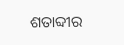ଶତାବ୍ଦୀର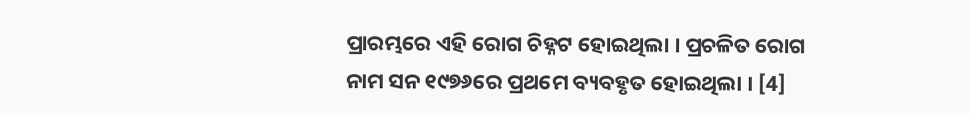ପ୍ରାରମ୍ଭରେ ଏହି ରୋଗ ଚିହ୍ନଟ ହୋଇଥିଲା । ପ୍ରଚଳିତ ରୋଗ ନାମ ସନ ୧୯୭୬ରେ ପ୍ରଥମେ ବ୍ୟବହୃତ ହୋଇଥିଲା । [4]